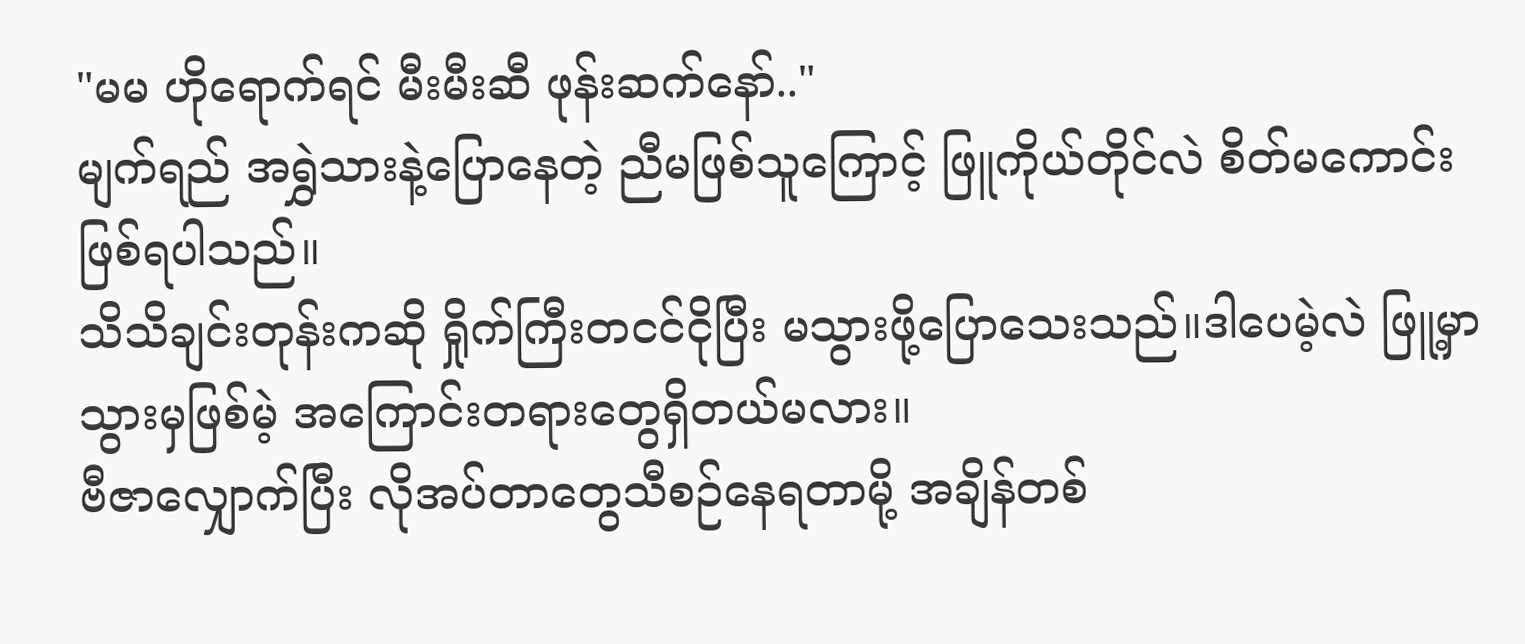"မမ ဟိုရောက်ရင် မီးမီးဆီ ဖုန်းဆက်နော်.."
မျက်ရည် အရွှဲသားနဲ့ပြောနေတဲ့ ညီမဖြစ်သူကြောင့် ဖြူကိုယ်တိုင်လဲ စိတ်မကောင်းဖြစ်ရပါသည်။
သိသိချင်းတုန်းကဆို ရှိုက်ကြီးတငင်ငိုပြီး မသွားဖို့ပြောသေးသည်။ဒါပေမဲ့လဲ ဖြူ့မှာ သွားမှဖြစ်မဲ့ အကြောင်းတရားတွေရှိတယ်မလား။
ဗီဇာလျှောက်ပြီး လိုအပ်တာတွေသီစဉ်နေရတာမို့ အချိန်တစ်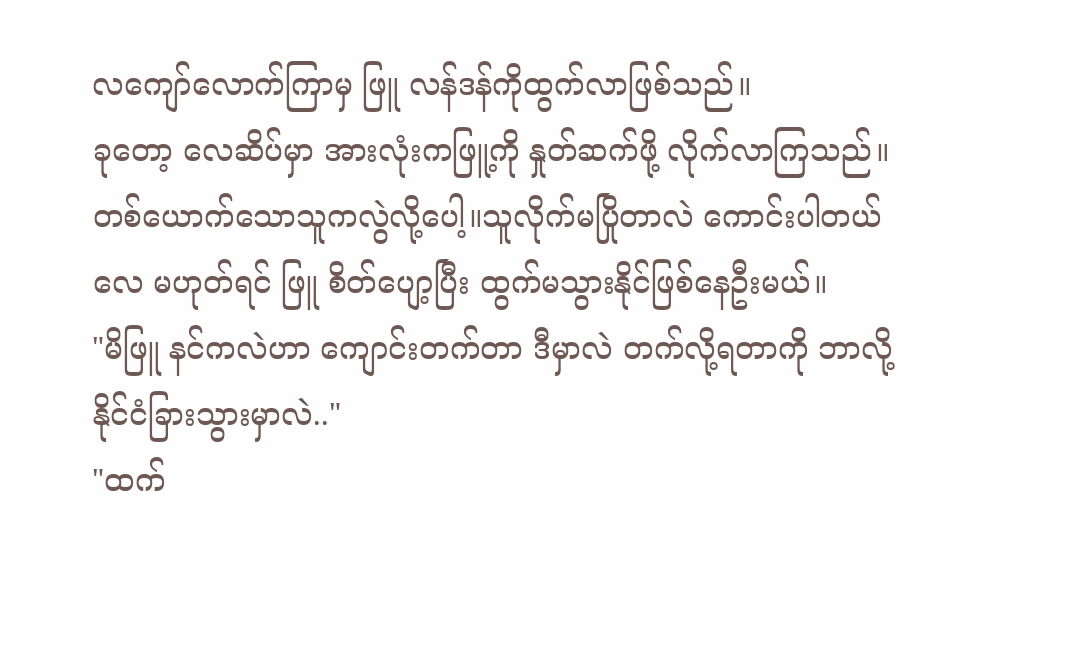လကျော်လောက်ကြာမှ ဖြူ လန်ဒန်ကိုထွက်လာဖြစ်သည်။
ခုတော့ လေဆိပ်မှာ အားလုံးကဖြူ့ကို နှုတ်ဆက်ဖို့ လိုက်လာကြသည်။တစ်ယောက်သောသူကလွဲလို့ပေါ့။သူလိုက်မပြိုတာလဲ ကောင်းပါတယ်လေ မဟုတ်ရင် ဖြူ စိတ်ပျော့ပြီး ထွက်မသွားနိုင်ဖြစ်နေဦးမယ်။
"မိဖြူ နင်ကလဲဟာ ကျောင်းတက်တာ ဒီမှာလဲ တက်လို့ရတာကို ဘာလို့နိုင်ငံခြားသွားမှာလဲ.."
"ထက်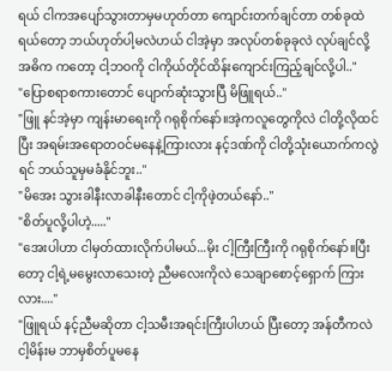ရယ် ငါကအပျော်သွားတာမှမဟုတ်တာ ကျောင်းတက်ချင်တာ တစ်ခုထဲရယ်တော့ ဘယ်ဟုတ်ပါ့မလဲဟယ် ငါအဲ့မှာ အလုပ်တစ်ခုခုလဲ လုပ်ချင်လို့ အဓိက ကတော့ ငါ့ဘဝကို ငါကိုယ်တိုင်ထိန်းကျောင်းကြည့်ချင်လို့ပါ.."
"ပြောစရာစကားတောင် ပျောက်ဆုံးသွားပြီ မိဖြူရယ်.."
"ဖြူ နင်အဲ့မှာ ကျန်းမာရေးကို ဂရုစိုက်နော်။အဲ့ကလူတွေကိုလဲ ငါတို့လိုထင်ပြီး အရမ်းအရောတဝင်မနေနဲ့ကြားလား နင့်ဒဏ်ကို ငါတို့သုံးယောက်ကလွဲရင် ဘယ်သူမှမခံနိုင်ဘူး.."
"မိအေး သွားခါနီးလာခါနီးတောင် ငါ့ကိုဖဲ့တယ်နော်.."
"စိတ်ပူလို့ပါဟဲ့....."
"အေးပါဟာ ငါမှတ်ထားလိုက်ပါမယ်...မိုး ငါ့ကြီးကြီးကို ဂရုစိုက်နော်။ပြီးတော့ ငါ့ရဲ့မမွေးလာသေးတဲ့ ညီမလေးကိုလဲ သေချာစောင့်ရှောက် ကြားလား...."
"ဖြူရယ် နင့်ညီမဆိုတာ ငါ့သမီးအရင်းကြီးပါဟယ် ပြီးတော့ အန်တီကလဲ ငါ့မိန်းမ ဘာမှစိတ်ပူမနေ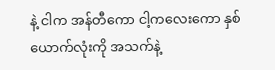နဲ့ ငါက အန်တီကော ငါ့ကလေးကော နှစ်ယောက်လုံးကို အသက်နဲ့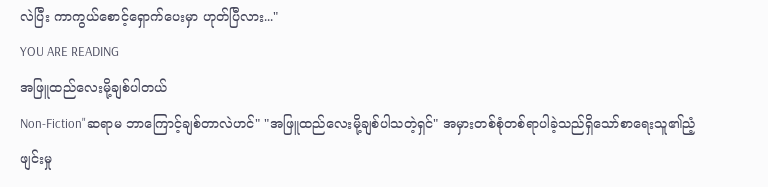လဲပြီး ကာကွယ်စောင့်ရှောက်ပေးမှာ ဟုတ်ပြီလား..."
YOU ARE READING
အဖြူထည်လေးမို့ချစ်ပါတယ်
Non-Fiction"ဆရာမ ဘာကြောင့်ချစ်တာလဲဟင်" "အဖြူထည်လေးမို့ချစ်ပါသတဲ့ရှင်" အမှားတစ်စုံတစ်ရာပါခဲ့သည်ရှိသော်စာရေးသူ၏ညံ့ဖျင်းမှု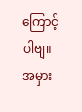ကြောင့်ပါဗျ။အမှား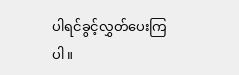ပါရင်ခွင့်လွှတ်ပေးကြပါ။